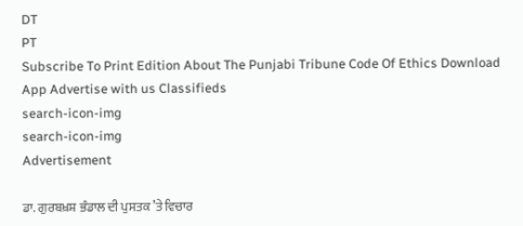DT
PT
Subscribe To Print Edition About The Punjabi Tribune Code Of Ethics Download App Advertise with us Classifieds
search-icon-img
search-icon-img
Advertisement

ਡਾ. ਗੁਰਬਖ਼ਸ਼ ਭੰਡਾਲ ਦੀ ਪੁਸਤਕ ’ਤੇ ਵਿਚਾਰ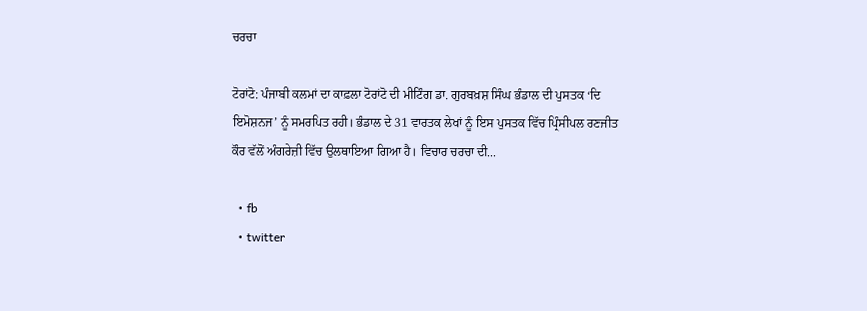ਚਰਚਾ

ਟੋਰਾਂਟੋ: ਪੰਜਾਬੀ ਕਲਮਾਂ ਦਾ ਕਾਫ਼ਲਾ ਟੋਰਾਂਟੋ ਦੀ ਮੀਟਿੰਗ ਡਾ. ਗੁਰਬਖ਼ਸ਼ ਸਿੰਘ ਭੰਡਾਲ ਦੀ ਪੁਸਤਕ ‘ਦਿ ਇਮੋਸ਼ਨਜ’ ਨੂੰ ਸਮਰਪਿਤ ਰਹੀ। ਭੰਡਾਲ ਦੇ 31 ਵਾਰਤਕ ਲੇਖਾਂ ਨੂੰ ਇਸ ਪੁਸਤਕ ਵਿੱਚ ਪ੍ਰਿੰਸੀਪਲ ਰਣਜੀਤ ਕੌਰ ਵੱਲੋਂ ਅੰਗਰੇਜ਼ੀ ਵਿੱਚ ਉਲਥਾਇਆ ਗਿਆ ਹੈ। ਵਿਚਾਰ ਚਰਚਾ ਦੀ...

  • fb
  • twitter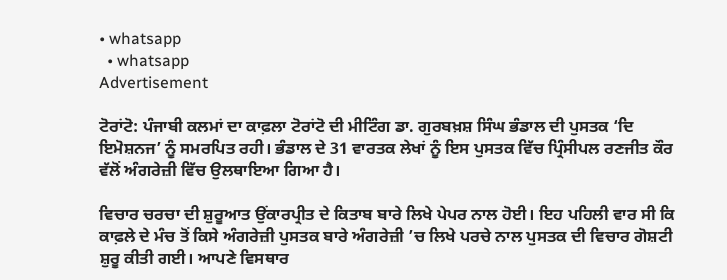• whatsapp
  • whatsapp
Advertisement

ਟੋਰਾਂਟੋ: ਪੰਜਾਬੀ ਕਲਮਾਂ ਦਾ ਕਾਫ਼ਲਾ ਟੋਰਾਂਟੋ ਦੀ ਮੀਟਿੰਗ ਡਾ. ਗੁਰਬਖ਼ਸ਼ ਸਿੰਘ ਭੰਡਾਲ ਦੀ ਪੁਸਤਕ ‘ਦਿ ਇਮੋਸ਼ਨਜ’ ਨੂੰ ਸਮਰਪਿਤ ਰਹੀ। ਭੰਡਾਲ ਦੇ 31 ਵਾਰਤਕ ਲੇਖਾਂ ਨੂੰ ਇਸ ਪੁਸਤਕ ਵਿੱਚ ਪ੍ਰਿੰਸੀਪਲ ਰਣਜੀਤ ਕੌਰ ਵੱਲੋਂ ਅੰਗਰੇਜ਼ੀ ਵਿੱਚ ਉਲਥਾਇਆ ਗਿਆ ਹੈ।

ਵਿਚਾਰ ਚਰਚਾ ਦੀ ਸ਼ੁਰੂਆਤ ਉਂਕਾਰਪ੍ਰੀਤ ਦੇ ਕਿਤਾਬ ਬਾਰੇ ਲਿਖੇ ਪੇਪਰ ਨਾਲ ਹੋਈ। ਇਹ ਪਹਿਲੀ ਵਾਰ ਸੀ ਕਿ ਕਾਫ਼ਲੇ ਦੇ ਮੰਚ ਤੋਂ ਕਿਸੇ ਅੰਗਰੇਜ਼ੀ ਪੁਸਤਕ ਬਾਰੇ ਅੰਗਰੇਜ਼ੀ ’ਚ ਲਿਖੇ ਪਰਚੇ ਨਾਲ ਪੁਸਤਕ ਦੀ ਵਿਚਾਰ ਗੋਸ਼ਟੀ ਸ਼ੁਰੂ ਕੀਤੀ ਗਈ। ਆਪਣੇ ਵਿਸਥਾਰ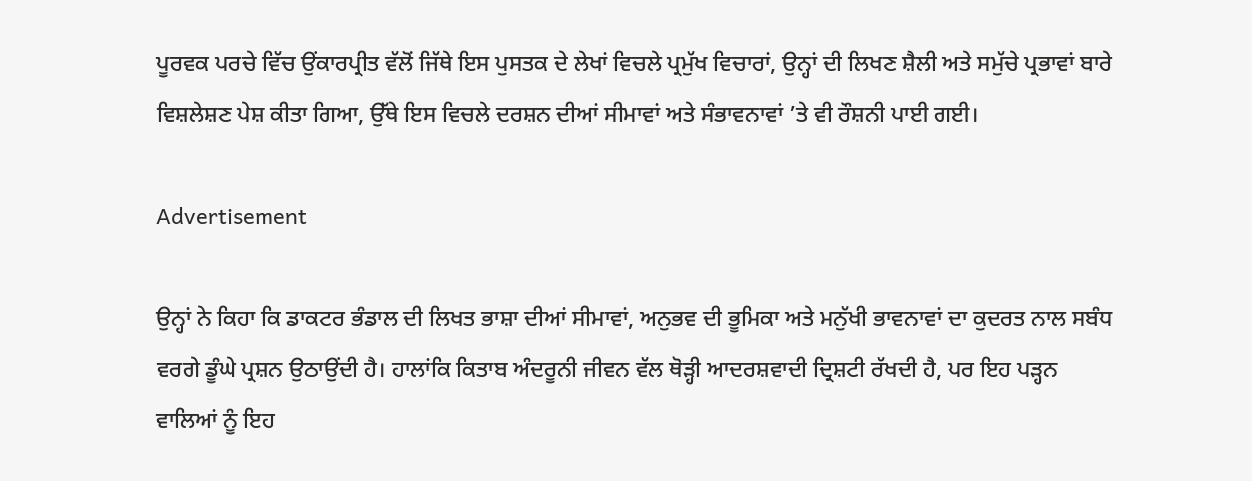ਪੂਰਵਕ ਪਰਚੇ ਵਿੱਚ ਉਂਕਾਰਪ੍ਰੀਤ ਵੱਲੋਂ ਜਿੱਥੇ ਇਸ ਪੁਸਤਕ ਦੇ ਲੇਖਾਂ ਵਿਚਲੇ ਪ੍ਰਮੁੱਖ ਵਿਚਾਰਾਂ, ਉਨ੍ਹਾਂ ਦੀ ਲਿਖਣ ਸ਼ੈਲੀ ਅਤੇ ਸਮੁੱਚੇ ਪ੍ਰਭਾਵਾਂ ਬਾਰੇ ਵਿਸ਼ਲੇਸ਼ਣ ਪੇਸ਼ ਕੀਤਾ ਗਿਆ, ਉੱਥੇ ਇਸ ਵਿਚਲੇ ਦਰਸ਼ਨ ਦੀਆਂ ਸੀਮਾਵਾਂ ਅਤੇ ਸੰਭਾਵਨਾਵਾਂ ’ਤੇ ਵੀ ਰੌਸ਼ਨੀ ਪਾਈ ਗਈ।

Advertisement

ਉਨ੍ਹਾਂ ਨੇ ਕਿਹਾ ਕਿ ਡਾਕਟਰ ਭੰਡਾਲ ਦੀ ਲਿਖਤ ਭਾਸ਼ਾ ਦੀਆਂ ਸੀਮਾਵਾਂ, ਅਨੁਭਵ ਦੀ ਭੂਮਿਕਾ ਅਤੇ ਮਨੁੱਖੀ ਭਾਵਨਾਵਾਂ ਦਾ ਕੁਦਰਤ ਨਾਲ ਸਬੰਧ ਵਰਗੇ ਡੂੰਘੇ ਪ੍ਰਸ਼ਨ ਉਠਾਉਂਦੀ ਹੈ। ਹਾਲਾਂਕਿ ਕਿਤਾਬ ਅੰਦਰੂਨੀ ਜੀਵਨ ਵੱਲ ਥੋੜ੍ਹੀ ਆਦਰਸ਼ਵਾਦੀ ਦ੍ਰਿਸ਼ਟੀ ਰੱਖਦੀ ਹੈ, ਪਰ ਇਹ ਪੜ੍ਹਨ ਵਾਲਿਆਂ ਨੂੰ ਇਹ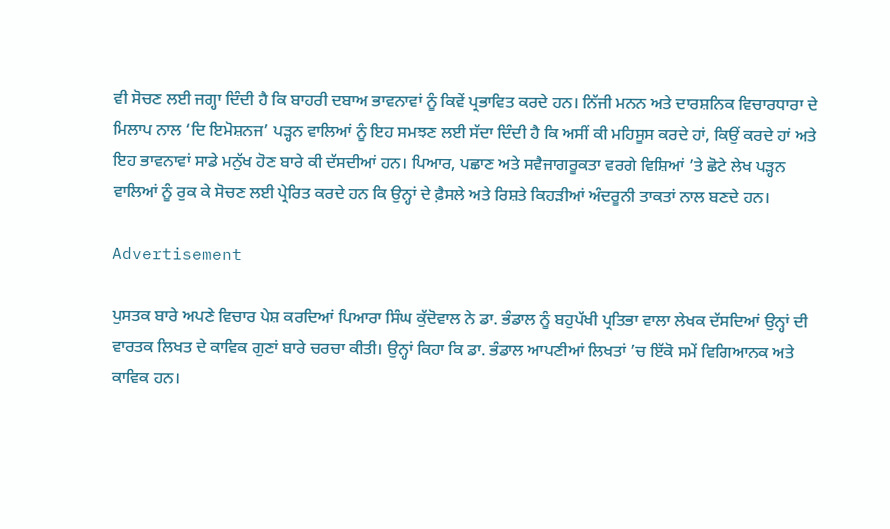ਵੀ ਸੋਚਣ ਲਈ ਜਗ੍ਹਾ ਦਿੰਦੀ ਹੈ ਕਿ ਬਾਹਰੀ ਦਬਾਅ ਭਾਵਨਾਵਾਂ ਨੂੰ ਕਿਵੇਂ ਪ੍ਰਭਾਵਿਤ ਕਰਦੇ ਹਨ। ਨਿੱਜੀ ਮਨਨ ਅਤੇ ਦਾਰਸ਼ਨਿਕ ਵਿਚਾਰਧਾਰਾ ਦੇ ਮਿਲਾਪ ਨਾਲ ‘ਦਿ ਇਮੋਸ਼ਨਜ’ ਪੜ੍ਹਨ ਵਾਲਿਆਂ ਨੂੰ ਇਹ ਸਮਝਣ ਲਈ ਸੱਦਾ ਦਿੰਦੀ ਹੈ ਕਿ ਅਸੀਂ ਕੀ ਮਹਿਸੂਸ ਕਰਦੇ ਹਾਂ, ਕਿਉਂ ਕਰਦੇ ਹਾਂ ਅਤੇ ਇਹ ਭਾਵਨਾਵਾਂ ਸਾਡੇ ਮਨੁੱਖ ਹੋਣ ਬਾਰੇ ਕੀ ਦੱਸਦੀਆਂ ਹਨ। ਪਿਆਰ, ਪਛਾਣ ਅਤੇ ਸਵੈਜਾਗਰੂਕਤਾ ਵਰਗੇ ਵਿਸ਼ਿਆਂ ’ਤੇ ਛੋਟੇ ਲੇਖ ਪੜ੍ਹਨ ਵਾਲਿਆਂ ਨੂੰ ਰੁਕ ਕੇ ਸੋਚਣ ਲਈ ਪ੍ਰੇਰਿਤ ਕਰਦੇ ਹਨ ਕਿ ਉਨ੍ਹਾਂ ਦੇ ਫ਼ੈਸਲੇ ਅਤੇ ਰਿਸ਼ਤੇ ਕਿਹੜੀਆਂ ਅੰਦਰੂਨੀ ਤਾਕਤਾਂ ਨਾਲ ਬਣਦੇ ਹਨ।

Advertisement

ਪੁਸਤਕ ਬਾਰੇ ਅਪਣੇ ਵਿਚਾਰ ਪੇਸ਼ ਕਰਦਿਆਂ ਪਿਆਰਾ ਸਿੰਘ ਕੁੱਦੋਵਾਲ ਨੇ ਡਾ. ਭੰਡਾਲ ਨੂੰ ਬਹੁਪੱਖੀ ਪ੍ਰਤਿਭਾ ਵਾਲਾ ਲੇਖਕ ਦੱਸਦਿਆਂ ਉਨ੍ਹਾਂ ਦੀ ਵਾਰਤਕ ਲਿਖਤ ਦੇ ਕਾਵਿਕ ਗੁਣਾਂ ਬਾਰੇ ਚਰਚਾ ਕੀਤੀ। ਉਨ੍ਹਾਂ ਕਿਹਾ ਕਿ ਡਾ. ਭੰਡਾਲ ਆਪਣੀਆਂ ਲਿਖਤਾਂ ’ਚ ਇੱਕੋ ਸਮੇਂ ਵਿਗਿਆਨਕ ਅਤੇ ਕਾਵਿਕ ਹਨ।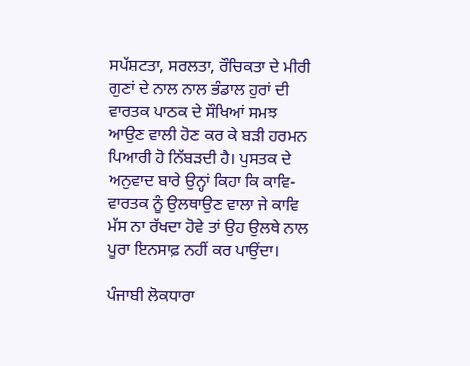ਸਪੱਸ਼ਟਤਾ, ਸਰਲਤਾ, ਰੌਚਿਕਤਾ ਦੇ ਮੀਰੀ ਗੁਣਾਂ ਦੇ ਨਾਲ ਨਾਲ ਭੰਡਾਲ ਹੁਰਾਂ ਦੀ ਵਾਰਤਕ ਪਾਠਕ ਦੇ ਸੌਖਿਆਂ ਸਮਝ ਆਉਣ ਵਾਲੀ ਹੋਣ ਕਰ ਕੇ ਬੜੀ ਹਰਮਨ ਪਿਆਰੀ ਹੋ ਨਿੱਬੜਦੀ ਹੈ। ਪੁਸਤਕ ਦੇ ਅਨੁਵਾਦ ਬਾਰੇ ਉਨ੍ਹਾਂ ਕਿਹਾ ਕਿ ਕਾਵਿ-ਵਾਰਤਕ ਨੂੰ ਉਲਥਾਉਣ ਵਾਲਾ ਜੇ ਕਾਵਿ ਮੱਸ ਨਾ ਰੱਖਦਾ ਹੋਵੇ ਤਾਂ ਉਹ ਉਲਥੇ ਨਾਲ ਪੂਰਾ ਇਨਸਾਫ਼ ਨਹੀਂ ਕਰ ਪਾਉਂਦਾ।

ਪੰਜਾਬੀ ਲੋਕਧਾਰਾ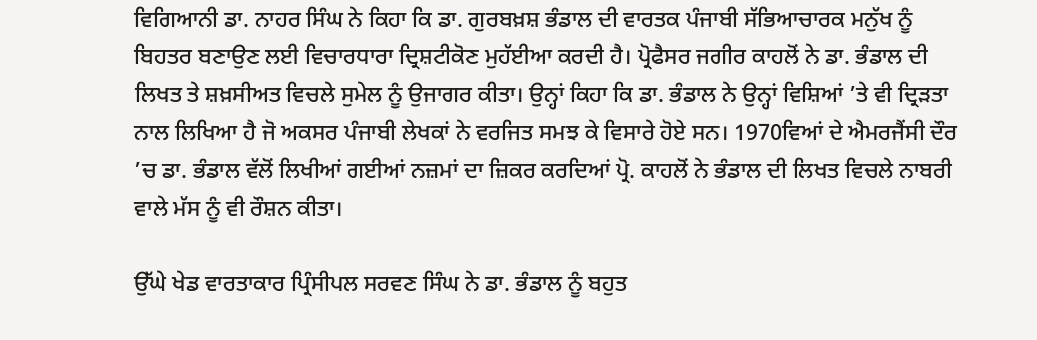ਵਿਗਿਆਨੀ ਡਾ. ਨਾਹਰ ਸਿੰਘ ਨੇ ਕਿਹਾ ਕਿ ਡਾ. ਗੁਰਬਖ਼ਸ਼ ਭੰਡਾਲ ਦੀ ਵਾਰਤਕ ਪੰਜਾਬੀ ਸੱਭਿਆਚਾਰਕ ਮਨੁੱਖ ਨੂੰ ਬਿਹਤਰ ਬਣਾਉਣ ਲਈ ਵਿਚਾਰਧਾਰਾ ਦ੍ਰਿਸ਼ਟੀਕੋਣ ਮੁਹੱਈਆ ਕਰਦੀ ਹੈ। ਪ੍ਰੋਫੈਸਰ ਜਗੀਰ ਕਾਹਲੋਂ ਨੇ ਡਾ. ਭੰਡਾਲ ਦੀ ਲਿਖਤ ਤੇ ਸ਼ਖ਼ਸੀਅਤ ਵਿਚਲੇ ਸੁਮੇਲ ਨੂੰ ਉਜਾਗਰ ਕੀਤਾ। ਉਨ੍ਹਾਂ ਕਿਹਾ ਕਿ ਡਾ. ਭੰਡਾਲ ਨੇ ਉਨ੍ਹਾਂ ਵਿਸ਼ਿਆਂ ’ਤੇ ਵੀ ਦ੍ਰਿੜਤਾ ਨਾਲ ਲਿਖਿਆ ਹੈ ਜੋ ਅਕਸਰ ਪੰਜਾਬੀ ਲੇਖਕਾਂ ਨੇ ਵਰਜਿਤ ਸਮਝ ਕੇ ਵਿਸਾਰੇ ਹੋਏ ਸਨ। 1970ਵਿਆਂ ਦੇ ਐਮਰਜੈਂਸੀ ਦੌਰ ’ਚ ਡਾ. ਭੰਡਾਲ ਵੱਲੋਂ ਲਿਖੀਆਂ ਗਈਆਂ ਨਜ਼ਮਾਂ ਦਾ ਜ਼ਿਕਰ ਕਰਦਿਆਂ ਪ੍ਰੋ. ਕਾਹਲੋਂ ਨੇ ਭੰਡਾਲ ਦੀ ਲਿਖਤ ਵਿਚਲੇ ਨਾਬਰੀ ਵਾਲੇ ਮੱਸ ਨੂੰ ਵੀ ਰੌਸ਼ਨ ਕੀਤਾ।

ਉੱਘੇ ਖੇਡ ਵਾਰਤਾਕਾਰ ਪ੍ਰਿੰਸੀਪਲ ਸਰਵਣ ਸਿੰਘ ਨੇ ਡਾ. ਭੰਡਾਲ ਨੂੰ ਬਹੁਤ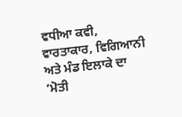ਵਧੀਆ ਕਵੀ, ਵਾਰਤਾਕਾਰ, ਵਿਗਿਆਨੀ ਅਤੇ ਮੰਡ ਇਲਾਕੇ ਦਾ ‘ਮੋਤੀ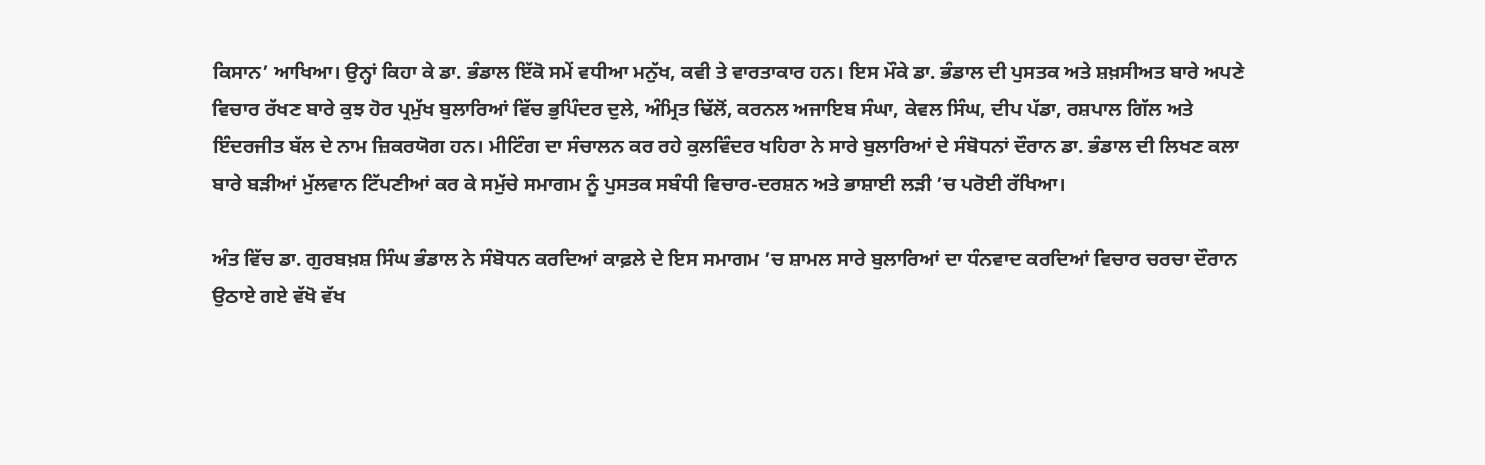ਕਿਸਾਨ’ ਆਖਿਆ। ਉਨ੍ਹਾਂ ਕਿਹਾ ਕੇ ਡਾ. ਭੰਡਾਲ ਇੱਕੋ ਸਮੇਂ ਵਧੀਆ ਮਨੁੱਖ, ਕਵੀ ਤੇ ਵਾਰਤਾਕਾਰ ਹਨ। ਇਸ ਮੌਕੇ ਡਾ. ਭੰਡਾਲ ਦੀ ਪੁਸਤਕ ਅਤੇ ਸ਼ਖ਼ਸੀਅਤ ਬਾਰੇ ਅਪਣੇ ਵਿਚਾਰ ਰੱਖਣ ਬਾਰੇ ਕੁਝ ਹੋਰ ਪ੍ਰਮੁੱਖ ਬੁਲਾਰਿਆਂ ਵਿੱਚ ਭੁਪਿੰਦਰ ਦੁਲੇ, ਅੰਮ੍ਰਿਤ ਢਿੱਲੋਂ, ਕਰਨਲ ਅਜਾਇਬ ਸੰਘਾ, ਕੇਵਲ ਸਿੰਘ, ਦੀਪ ਪੱਡਾ, ਰਸ਼ਪਾਲ ਗਿੱਲ ਅਤੇ ਇੰਦਰਜੀਤ ਬੱਲ ਦੇ ਨਾਮ ਜ਼ਿਕਰਯੋਗ ਹਨ। ਮੀਟਿੰਗ ਦਾ ਸੰਚਾਲਨ ਕਰ ਰਹੇ ਕੁਲਵਿੰਦਰ ਖਹਿਰਾ ਨੇ ਸਾਰੇ ਬੁਲਾਰਿਆਂ ਦੇ ਸੰਬੋਧਨਾਂ ਦੌਰਾਨ ਡਾ. ਭੰਡਾਲ ਦੀ ਲਿਖਣ ਕਲਾ ਬਾਰੇ ਬੜੀਆਂ ਮੁੱਲਵਾਨ ਟਿੱਪਣੀਆਂ ਕਰ ਕੇ ਸਮੁੱਚੇ ਸਮਾਗਮ ਨੂੰ ਪੁਸਤਕ ਸਬੰਧੀ ਵਿਚਾਰ-ਦਰਸ਼ਨ ਅਤੇ ਭਾਸ਼ਾਈ ਲੜੀ ’ਚ ਪਰੋਈ ਰੱਖਿਆ।

ਅੰਤ ਵਿੱਚ ਡਾ. ਗੁਰਬਖ਼ਸ਼ ਸਿੰਘ ਭੰਡਾਲ ਨੇ ਸੰਬੋਧਨ ਕਰਦਿਆਂ ਕਾਫ਼ਲੇ ਦੇ ਇਸ ਸਮਾਗਮ ’ਚ ਸ਼ਾਮਲ ਸਾਰੇ ਬੁਲਾਰਿਆਂ ਦਾ ਧੰਨਵਾਦ ਕਰਦਿਆਂ ਵਿਚਾਰ ਚਰਚਾ ਦੌਰਾਨ ਉਠਾਏ ਗਏ ਵੱਖੋ ਵੱਖ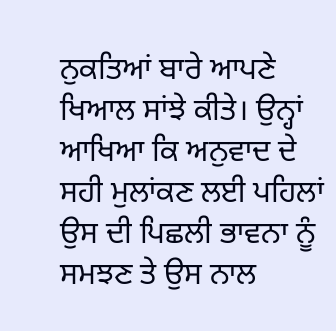ਨੁਕਤਿਆਂ ਬਾਰੇ ਆਪਣੇ ਖਿਆਲ ਸਾਂਝੇ ਕੀਤੇ। ਉਨ੍ਹਾਂ ਆਖਿਆ ਕਿ ਅਨੁਵਾਦ ਦੇ ਸਹੀ ਮੁਲਾਂਕਣ ਲਈ ਪਹਿਲਾਂ ਉਸ ਦੀ ਪਿਛਲੀ ਭਾਵਨਾ ਨੂੰ ਸਮਝਣ ਤੇ ਉਸ ਨਾਲ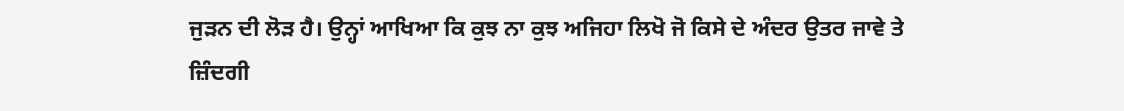ਜੁੜਨ ਦੀ ਲੋੜ ਹੈ। ਉਨ੍ਹਾਂ ਆਖਿਆ ਕਿ ਕੁਝ ਨਾ ਕੁਝ ਅਜਿਹਾ ਲਿਖੋ ਜੋ ਕਿਸੇ ਦੇ ਅੰਦਰ ਉਤਰ ਜਾਵੇ ਤੇ ਜ਼ਿੰਦਗੀ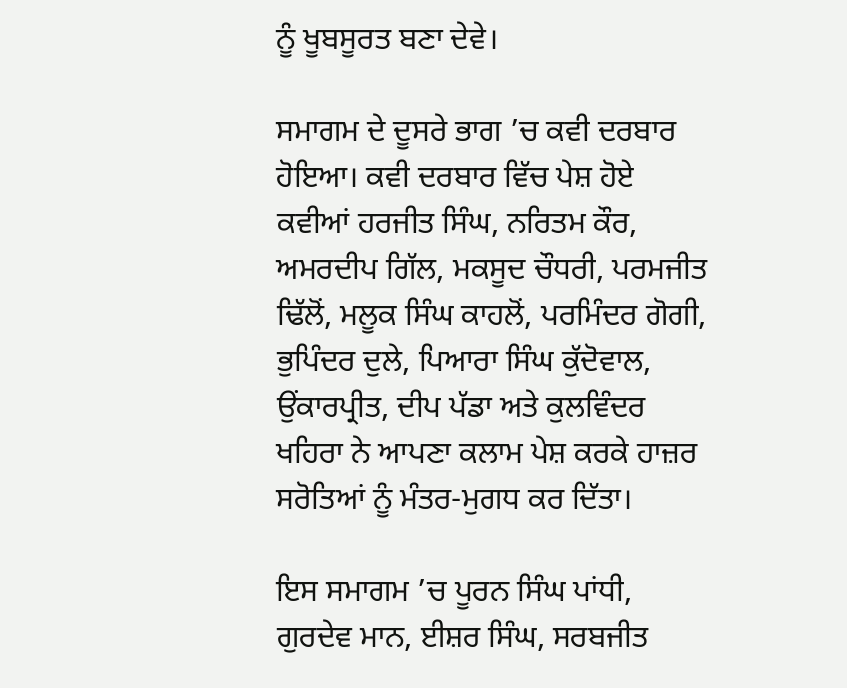ਨੂੰ ਖੂਬਸੂਰਤ ਬਣਾ ਦੇਵੇ।

ਸਮਾਗਮ ਦੇ ਦੂਸਰੇ ਭਾਗ ’ਚ ਕਵੀ ਦਰਬਾਰ ਹੋਇਆ। ਕਵੀ ਦਰਬਾਰ ਵਿੱਚ ਪੇਸ਼ ਹੋਏ ਕਵੀਆਂ ਹਰਜੀਤ ਸਿੰਘ, ਨਰਿਤਮ ਕੌਰ, ਅਮਰਦੀਪ ਗਿੱਲ, ਮਕਸੂਦ ਚੌਧਰੀ, ਪਰਮਜੀਤ ਢਿੱਲੋਂ, ਮਲੂਕ ਸਿੰਘ ਕਾਹਲੋਂ, ਪਰਮਿੰਦਰ ਗੋਗੀ, ਭੁਪਿੰਦਰ ਦੁਲੇ, ਪਿਆਰਾ ਸਿੰਘ ਕੁੱਦੋਵਾਲ, ਉਂਕਾਰਪ੍ਰੀਤ, ਦੀਪ ਪੱਡਾ ਅਤੇ ਕੁਲਵਿੰਦਰ ਖਹਿਰਾ ਨੇ ਆਪਣਾ ਕਲਾਮ ਪੇਸ਼ ਕਰਕੇ ਹਾਜ਼ਰ ਸਰੋਤਿਆਂ ਨੂੰ ਮੰਤਰ-ਮੁਗਧ ਕਰ ਦਿੱਤਾ।

ਇਸ ਸਮਾਗਮ ’ਚ ਪੂਰਨ ਸਿੰਘ ਪਾਂਧੀ, ਗੁਰਦੇਵ ਮਾਨ, ਈਸ਼ਰ ਸਿੰਘ, ਸਰਬਜੀਤ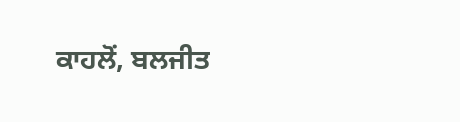ਕਾਹਲੋਂ, ਬਲਜੀਤ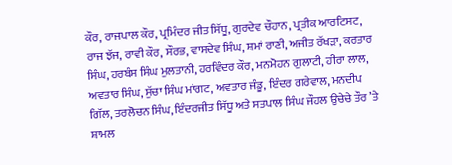ਕੌਰ, ਰਾਜਪਾਲ ਕੌਰ, ਪ੍ਰਮਿੰਦਰ ਜੀਤ ਸਿੱਧੂ, ਗੁਰਦੇਵ ਚੌਹਾਨ, ਪ੍ਰਤੀਕ ਆਰਟਿਸਟ, ਰਾਜ ਝੱਜ, ਰਾਵੀ ਕੌਰ, ਸੌਰਭ, ਵਾਸਦੇਵ ਸਿੰਘ, ਸ਼ਮਾਂ ਰਾਣੀ, ਅਜੀਤ ਰੱਖੜਾ, ਕਰਤਾਰ ਸਿੰਘ, ਹਰਬੰਸ ਸਿੰਘ ਮੁਲਤਾਨੀ, ਹਰਵਿੰਦਰ ਕੌਰ, ਮਨਮੋਹਨ ਗੁਲਾਟੀ, ਹੀਰਾ ਲਾਲ, ਅਵਤਾਰ ਸਿੰਘ, ਸੁੱਚਾ ਸਿੰਘ ਮਾਂਗਟ, ਅਵਤਾਰ ਜੰਡੂ, ਇੰਦਰ ਗਰੇਵਾਲ, ਮਨਦੀਪ ਗਿੱਲ, ਤਰਲੋਚਨ ਸਿੰਘ, ਇੰਦਰਜੀਤ ਸਿੱਧੂ ਅਤੇ ਸਤਪਾਲ ਸਿੰਘ ਜੌਹਲ ਉਚੇਚੇ ਤੌਰ ’ਤੇ ਸ਼ਾਮਲ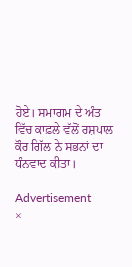ਹੋਏ। ਸਮਾਗਮ ਦੇ ਅੰਤ ਵਿੱਚ ਕਾਫ਼ਲੇ ਵੱਲੋਂ ਰਸ਼ਪਾਲ ਕੌਰ ਗਿੱਲ ਨੇ ਸਭਨਾਂ ਦਾ ਧੰਨਵਾਦ ਕੀਤਾ।

Advertisement
×